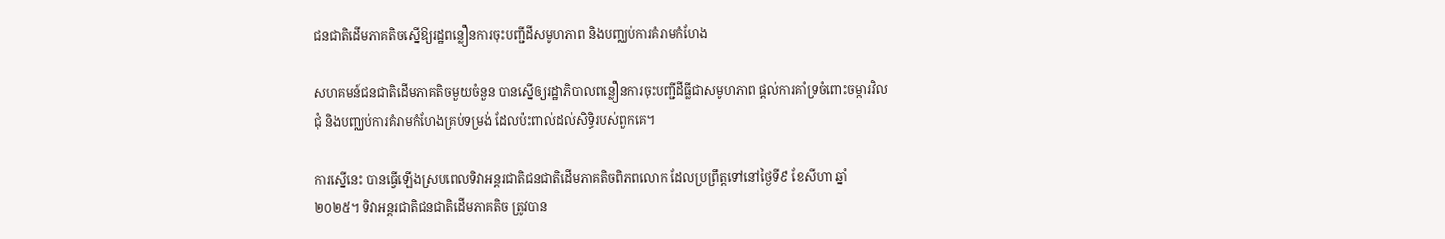ជនជាតិដើមភាគតិចស្នើឱ្យរដ្ឋពន្លឿនការចុះបញ្ជីដីសមូហភាព និងបញ្ឈប់ការគំរាមកំហែង

សហគមន៍ជនជាតិដើមភាគតិចមួយចំនួន បានស្នើឲ្យរដ្ឋាភិបាលពន្លឿនការចុះបញ្ជីដីធ្លីជាសមូហភាព ផ្តល់ការគាំទ្រចំពោះចម្ការវិលជុំ និងបញ្ឈប់ការគំរាមកំហែងគ្រប់ទម្រង់ ដែលប៉ះពាល់ដល់សិទ្ធិរបស់ពួកគេ។

ការស្នើនេះ បានធ្វើឡើងស្របពេលទិវាអន្តរជាតិជនជាតិដើមភាគតិចពិភពលោក ដែលប្រព្រឹត្តទៅនៅថ្ងៃទី៩ ខែសីហា ឆ្នាំ២០២៥។ ទិវាអន្តរជាតិជនជាតិដើមភាគតិច ត្រូវបាន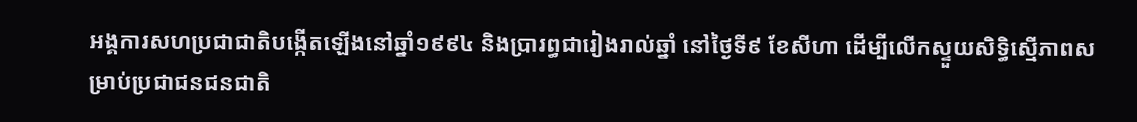អង្គការសហប្រជាជាតិបង្កើតឡើងនៅឆ្នាំ១៩៩៤ និងប្រារព្ធជារៀងរាល់ឆ្នាំ នៅថ្ងៃទី៩ ខែសីហា ដើម្បីលើកស្ទួយសិទ្ធិស្មើភាពសម្រាប់ប្រជាជនជនជាតិ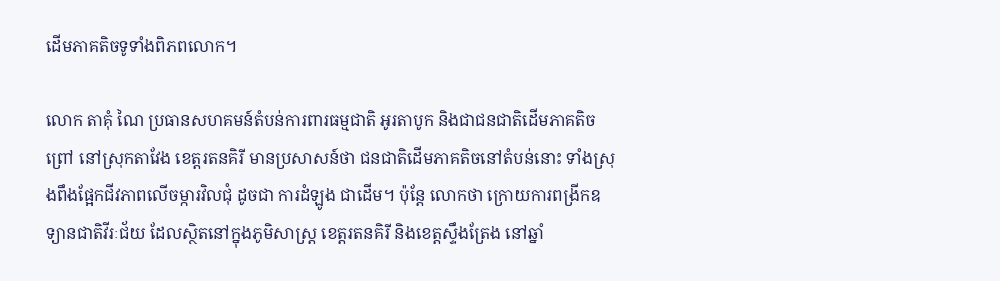ដើមភាគតិចទូទាំងពិភពលោក។

លោក តាគុំ ណៃ ប្រធានសហគមន៍តំបន់ការពារធម្មជាតិ អូរតាបូក និងជាជនជាតិដើមភាគតិចព្រៅ នៅស្រុកតាវែង ខេត្តរតនគិរី មានប្រសាសន៍ថា ជនជាតិដើមភាគតិចនៅតំបន់នោះ ទាំងស្រុងពឹងផ្អែកជីវភាពលើចម្ការវិលជុំ ដូចជា ការដំឡូង ជាដើម។ ប៉ុន្តែ លោកថា ក្រោយការពង្រីកឧទ្យានជាតិវីរៈជ័យ ដែលស្ថិតនៅក្នុងភូមិសាស្ត្រ ខេត្តរតនគិរី និងខេត្តស្ទឹងត្រែង នៅឆ្នាំ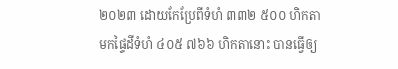២០២៣ ដោយកែប្រែពីទំហំ ៣៣២ ៥០០ ហិកតា មកផ្ទៃដីទំហំ ៤០៥ ៧៦៦ ហិកតានោះ បានធ្វើឲ្យ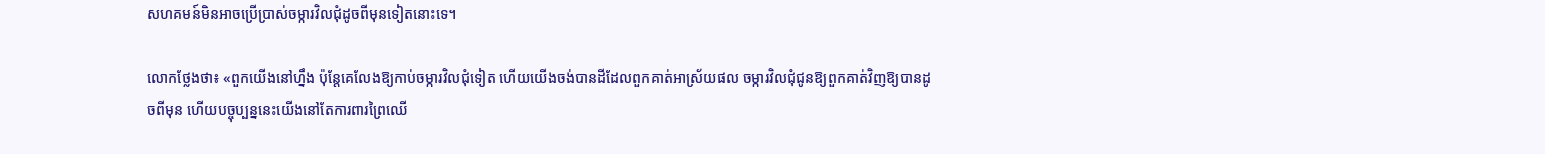សហគមន៍មិនអាចប្រើប្រាស់ចម្ការវិលជុំដូចពីមុនទៀតនោះទេ។

លោកថ្លែងថា៖ «ពួកយើងនៅហ្នឹង ប៉ុន្តែគេលែងឱ្យកាប់ចម្ការវិលជុំទៀត ហើយយើងចង់បានដីដែលពួកគាត់អាស្រ័យផល ចម្ការវិលជុំជូនឱ្យពួកគាត់វិញឱ្យបានដូចពីមុន ហើយបច្ចុប្បន្ននេះយើងនៅតែការពារព្រៃឈើ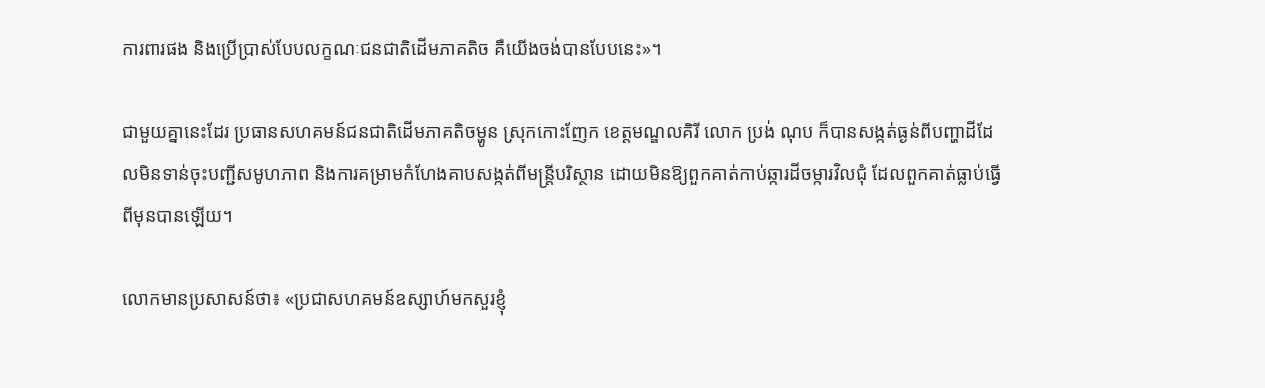ការពារផង និងប្រើប្រាស់បែបលក្ខណៈជនជាតិដើមភាគតិច គឺយើងចង់បានបែបនេះ»។

ជាមួយគ្នានេះដែរ ប្រធានសហគមន៍ជនជាតិដើមភាគតិចម្ហូន ស្រុកកោះញែក ខេត្តមណ្ឌលគិរី លោក ប្រង់ ណុប ក៏បានសង្កត់ធ្ងន់ពីបញ្ហាដីដែលមិនទាន់ចុះបញ្ជីសមូហភាព និងការគម្រាមកំហែងគាបសង្កត់ពីមន្ត្រីបរិស្ថាន ដោយមិនឱ្យពួកគាត់កាប់ឆ្ការដីចម្ការវិលជុំ ដែលពួកគាត់ធ្លាប់ធ្វើពីមុនបានឡើយ។

លោកមានប្រសាសន៍ថា៖ «ប្រជាសហគមន៍ឧស្សាហ៍មកសួរខ្ញុំ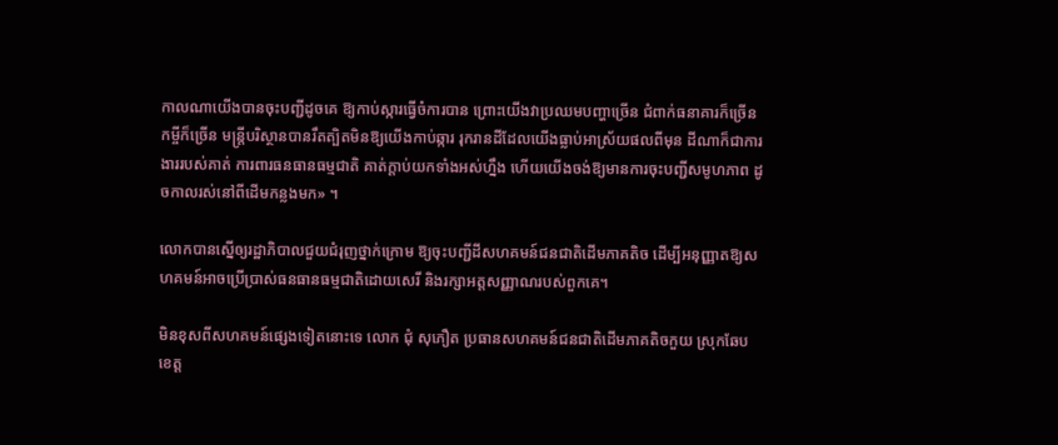កាលណាយើងបានចុះបញ្ជីដូចគេ ឱ្យកាប់ស្ការធ្វើចំការបាន ព្រោះយើងវាប្រឈមបញ្ហាច្រើន ជំពាក់ធនាគារក៏ច្រើន កម្ចីក៏ច្រើន មន្ត្រីបរិស្ថានបានរឹតត្បិតមិនឱ្យយើងកាប់ឆ្ការ រុករានដីដែលយើងធ្លាប់អាស្រ័យផលពីមុន ដីណាក៏ជាការងាររបស់គាត់ ការពារធនធានធម្មជាតិ គាត់ក្តាប់យកទាំងអស់ហ្នឹង ហើយយើងចង់ឱ្យមានការចុះបញ្ជីសមូហភាព ដូចកាលរស់នៅពីដើមកន្លងមក» ។

លោកបានស្នើឲ្យរដ្ឋាភិបាលជួយជំរុញថ្នាក់ក្រោម ឱ្យចុះបញ្ជីដីសហគមន៍ជនជាតិដើមភាគតិច ដើម្បីអនុញ្ញាតឱ្យសហគមន៍អាចប្រើប្រាស់ធនធានធម្មជាតិដោយសេរី និងរក្សាអត្តសញ្ញាណរបស់ពួកគេ។

មិនខុសពីសហគមន៍ផ្សេងទៀតនោះទេ លោក ជុំ សុភឿត ប្រធានសហគមន៍ជនជាតិដើមភាគតិចកួយ ស្រុកឆែប ខេត្ត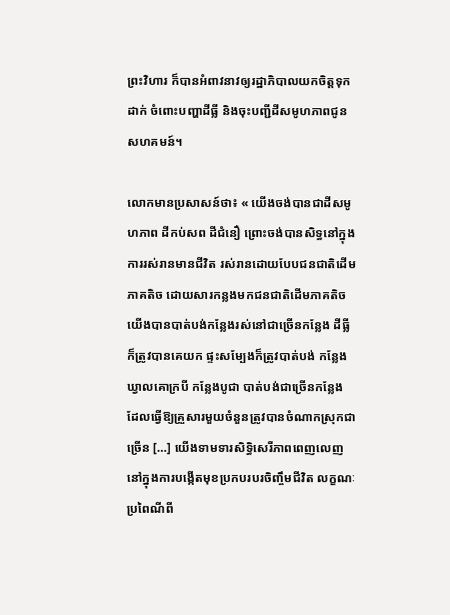ព្រះវិហារ ក៏បានអំពាវនាវឲ្យរដ្ឋាភិបាលយកចិត្តទុកដាក់ ចំពោះបញ្ហាដីធ្លី និងចុះបញ្ជីដីសមូហភាពជូនសហគមន៍។

លោកមានប្រសាសន៍ថា៖ « យើងចង់បានជាដីសមូហភាព ដីកប់សព ដីជំនឿ ព្រោះចង់បានសិទ្ធនៅក្នុងការរស់រានមានជីវិត រស់រានដោយបែបជនជាតិដើមភាគតិច ដោយសារកន្លងមកជនជាតិដើមភាគតិចយើងបានបាត់បង់កន្លែងរស់នៅជាច្រើនកន្លែង ដីធ្លីក៏ត្រូវបានគេយក ផ្ទះសម្បែងក៏ត្រូវបាត់បង់ កន្លែងឃ្វាលគោក្របី កន្លែងបូជា បាត់បង់ជាច្រើនកន្លែង ដែលធ្វើឱ្យគ្រួសារមួយចំនួនត្រូវបានចំណាកស្រុកជាច្រើន […] យើងទាមទារសិទ្ធិសេរីភាពពេញលេញនៅក្នុងការបង្កើតមុខប្រកបរបរចិញ្ចឹមជីវិត លក្ខណៈប្រពៃណីពី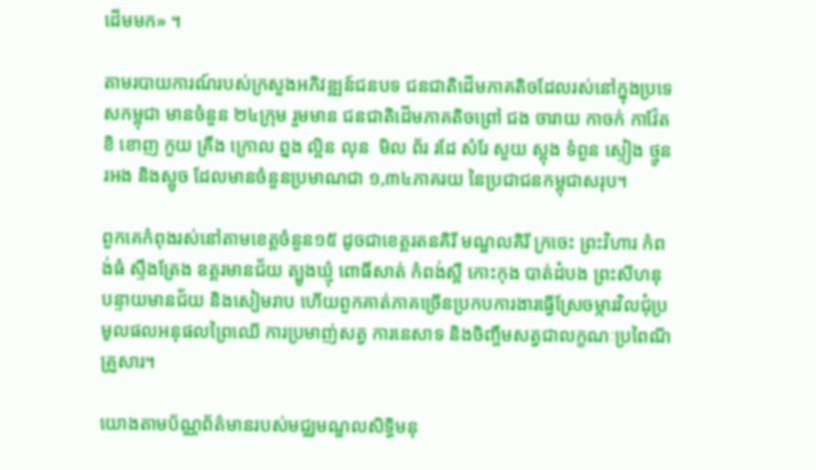ដើមមក» ។

តាមរបាយការណ៍របស់ក្រសួងអភិវឌ្ឍន៍ជនបទ ជនជាតិដើមភាគតិចដែលរស់នៅក្នុងប្រទេសកម្ពុជា មានចំនួន ២៤ក្រុម រួមមាន ជនជាតិដើមភាគតិចព្រៅ ជង ចារាយ កាចក់ កាវ៉ែត ខិ ខោញ កួយ គ្រឹង ក្រោល ព្នង ល្អិន លុន  មិល ព័រ រដែ សំរែ សួយ ស្ពុង ទំពួន ស្ទៀង ថ្មូន រអង និងស្អូច ដែលមានចំនួនប្រមាណជា ១,៣៤ភាគរយ នៃប្រជាជនកម្ពុជាសរុប។

ពួកគេកំពុងរស់នៅតាមខេត្តចំនួន១៥ ដូចជាខេត្តរតនគិរី មណ្ឌលគិរី ក្រចេះ ព្រះវិហារ កំពង់ធំ ស្ទឹងត្រែង ឧត្តរមានជ័យ ត្បូងឃ្មុំ ពោធិ៍សាត់ កំពង់ស្ពឺ កោះកុង បាត់ដំបង ព្រះសីហនុ បន្ទាយមានជ័យ និងសៀមរាប ហើយពួកគាត់ភាគច្រើនប្រកបការងារធ្វើស្រែចម្ការវិលជុំប្រមូលផលអនុផលព្រៃឈើ ការប្រមាញ់សត្វ ការនេសាទ និងចិញ្ចឹមសត្វជាលក្ខណៈប្រពៃណីគ្រួសារ។

យោងតាមប័ណ្ណព័ត៌មានរបស់មជ្ឈមណ្ឌលសិទ្ធិមនុ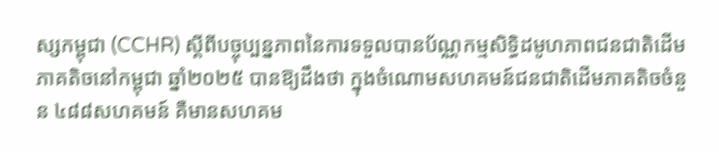ស្សកម្ពុជា (CCHR) ស្តីពីបច្ចុប្បន្នភាពនៃការទទួលបានប័ណ្ណកម្មសិទ្ធិដមូហភាពជនជាតិដើមភាគតិចនៅកម្ពុជា ឆ្នាំ២០២៥ បានឱ្យដឹងថា ក្នុងចំណោមសហគមន៍ជនជាតិដើមភាគតិចចំនួន ៤៨៨សហគមន៍ គឺមានសហគម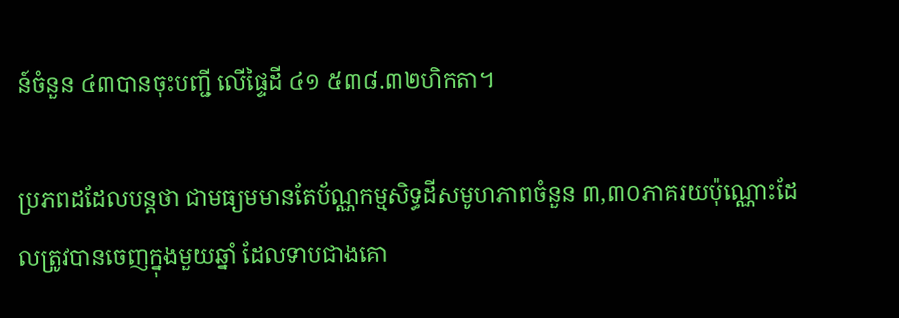ន៍ចំនួន ៤៣បានចុះបញ្ជី លើផ្ទៃដី ៤១ ៥៣៨.៣២ហិកតា។

ប្រភពដដែលបន្តថា ជាមធ្យមមានតែប័ណ្ណកម្មសិទ្ធដីសមូហភាពចំនួន ៣,៣០ភាគរយប៉ុណ្ណោះដែលត្រូវបានចេញក្នុងមួយឆ្នាំ ដែលទាបជាងគោ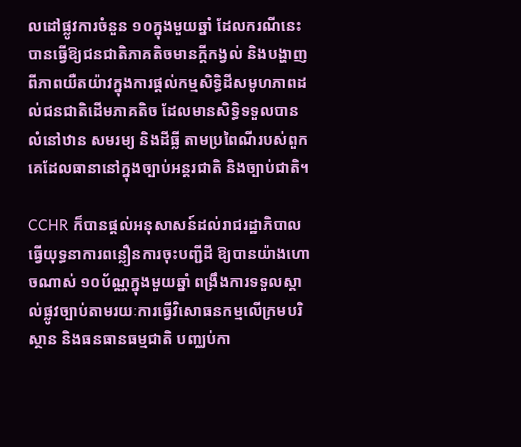លដៅផ្លូវការចំនួន ១០ក្នុងមួយឆ្នាំ ដែលករណីនេះ បានធ្វើឱ្យជនជាតិភាគតិចមានក្តីកង្វល់ និងបង្ហាញពីភាពយឺតយ៉ាវក្នុងការផ្តល់កម្មសិទ្ធិដីសមូហភាពដល់ជនជាតិដើមភាគតិច ដែលមានសិទ្ធិទទួលបានលំនៅឋាន សមរម្យ និងដីធ្លី តាមប្រពៃណីរបស់ពួកគេដែលធានានៅក្នុងច្បាប់អន្តរជាតិ និងច្បាប់ជាតិ។

CCHR ក៏បានផ្តល់អនុសាសន៍ដល់រាជរដ្ឋាភិបាល ធ្វើយុទ្ធនាការពន្លឿនការចុះបញ្ជីដី ឱ្យបានយ៉ាងហោចណាស់ ១០ប័ណ្ណក្នុងមួយឆ្នាំ ពង្រឹងការទទួលស្គាល់ផ្លូវច្បាប់តាមរយៈការធ្វើវិសោធនកម្មលើក្រមបរិស្ថាន និងធនធានធម្មជាតិ បញ្ឈប់កា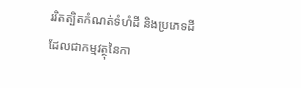ររិតត្បិតកំណត់ទំហំដី និងប្រភេទដីដែលជាកម្មវត្ថុនៃកា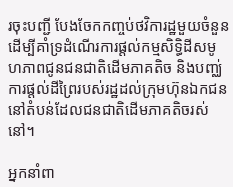រចុះបញ្ជី បែងចែកកញ្ចប់ថវិការដ្ឋមួយចំនួនដើម្បីគាំទ្រដំណើរការផ្តល់កម្មសិទ្ធិដីសមូហភាពជូនជនជាតិដើមភាគតិច និងបញ្ឈ់ការផ្តល់ដីព្រៃរបស់រដ្ឋដល់ក្រុមហ៊ុនឯកជននៅតំបន់ដែលជនជាតិដើមភាគតិចរស់នៅ។

អ្នកនាំពា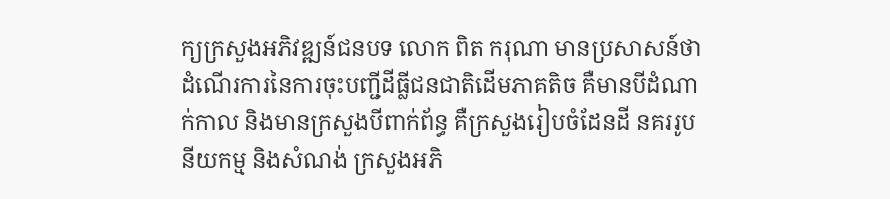ក្យក្រសួងអភិវឌ្ឍន៍ជនបទ លោក ពិត ករុណា មានប្រសាសន៍ថា ដំណើរការនៃការចុះបញ្ជីដីធ្លីជនជាតិដើមភាគតិច គឺមានបីដំណាក់កាល និងមានក្រសួងបីពាក់ព័ន្ធ គឺក្រសួងរៀបចំដែនដី នគររូបនីយកម្ម និងសំណង់ ក្រសួងអភិ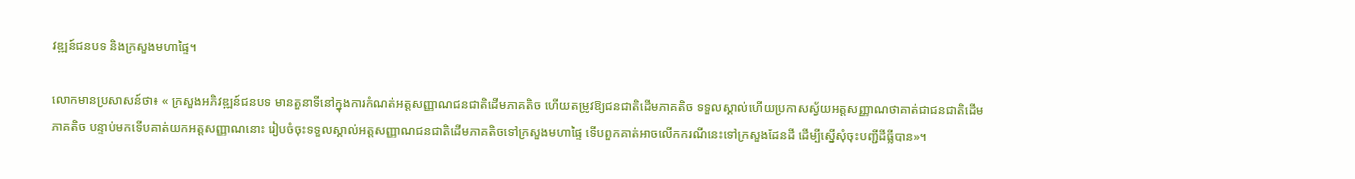វឌ្ឍន៍ជនបទ និងក្រសួងមហាផ្ទៃ។

លោកមានប្រសាសន៍ថា៖ « ក្រសួងអភិវឌ្ឍន៍ជនបទ មានតួនាទីនៅក្នុងការកំណត់អត្តសញ្ញាណជនជាតិដើមភាគតិច ហើយតម្រូវឱ្យជនជាតិដើមភាគតិច ទទួលស្គាល់ហើយប្រកាសស្វ័យអត្តសញ្ញាណថាគាត់ជាជនជាតិដើមភាគតិច បន្ទាប់មកទើបគាត់យកអត្តសញ្ញាណនោះ រៀបចំចុះទទួលស្គាល់អត្តសញ្ញាណជនជាតិដើមភាគតិចទៅក្រសួងមហាផ្ទៃ ទើបពួកគាត់អាចលើកករណីនេះទៅក្រសួងដែនដី ដើម្បីស្នើសុំចុះបញ្ជីដីធ្លីបាន»។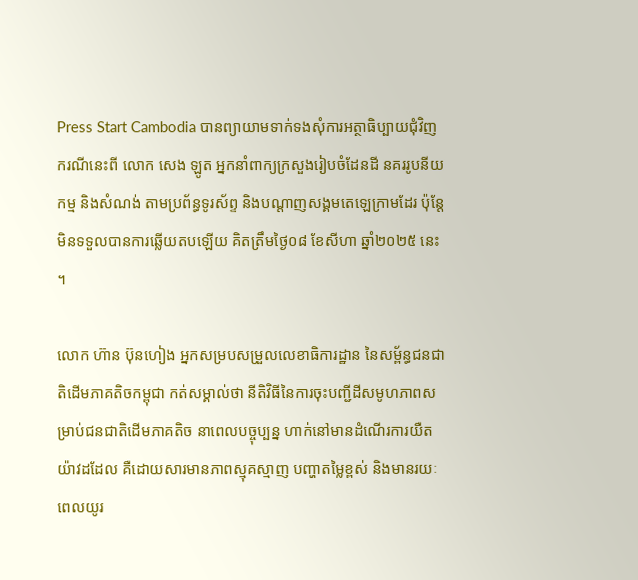Press Start Cambodia បានព្យាយាមទាក់ទងសុំការអត្ថាធិប្បាយជុំវិញករណីនេះពី លោក សេង ឡូត អ្នកនាំពាក្យក្រសួងរៀបចំដែនដី នគររូបនីយកម្ម និងសំណង់ តាមប្រព័ន្ធទូរស័ព្ទ និងបណ្តាញសង្គមតេឡេក្រាមដែរ ប៉ុន្តែមិនទទួលបានការឆ្លើយតបឡើយ គិតត្រឹមថ្ងៃ០៨ ខែសីហា ឆ្នាំ២០២៥ នេះ។

លោក ហ៊ាន ប៊ុនហៀង អ្នកសម្របសម្រួលលេខាធិការដ្ឋាន នៃសម្ព័ន្ធជនជាតិដើមភាគតិចកម្ពុជា កត់សម្គាល់ថា នីតិវិធីនៃការចុះបញ្ជីដីសមូហភាពសម្រាប់ជនជាតិដើមភាគតិច នាពេលបច្ចុប្បន្ន ហាក់នៅមានដំណើរការយឺតយ៉ាវដដែល គឺដោយសារមានភាពស្មុគស្មាញ បញ្ហាតម្លៃខ្ពស់ និងមានរយៈពេលយូរ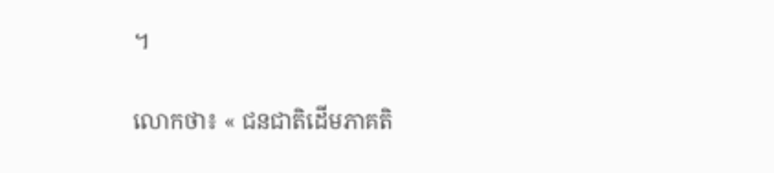។

លោកថា៖ « ជនជាតិដើមភាគតិ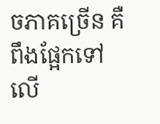ចភាគច្រើន គឺពឹងផ្អែកទៅលើ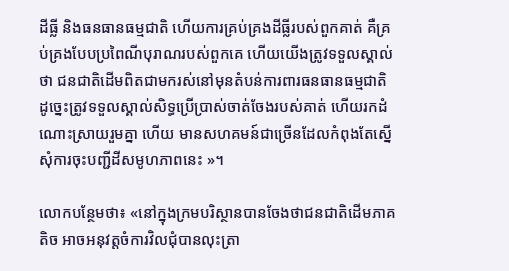ដីធ្លី និងធនធានធម្មជាតិ ហើយការគ្រប់គ្រងដីធ្លីរបស់ពួកគាត់ គឺគ្រប់គ្រងបែបប្រពៃណីបុរាណរបស់ពួកគេ ហើយយើងត្រូវទទួលស្គាល់ថា ជនជាតិដើមពិតជាមករស់នៅមុនតំបន់ការពារធនធានធម្មជាតិ ដូច្នេះត្រូវទទួលស្គាល់សិទ្ធប្រើប្រាស់ចាត់ចែងរបស់គាត់ ហើយរកដំណោះស្រាយរួមគ្នា ហើយ មានសហគមន៍ជាច្រើនដែលកំពុងតែស្នើសុំការចុះបញ្ជីដីសមូហភាពនេះ »។

លោកបន្ថែមថា៖ «នៅក្នុងក្រមបរិស្ថានបានចែងថាជនជាតិដើមភាគតិច អាចអនុវត្តចំការវិលជុំបានលុះត្រា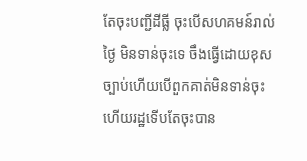តែចុះបញ្ជីដីធ្លី ចុះបើសហគមន៍រាល់ថ្ងៃ មិនទាន់ចុះទេ ចឹងធ្វើដោយខុសច្បាប់ហើយបើពួកគាត់មិនទាន់ចុះ ហើយរដ្ឋទើបតែចុះបាន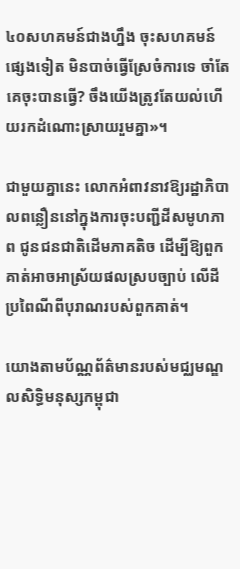៤០សហគមន៍ជាងហ្នឹង ចុះសហគមន៍ផ្សេងទៀត មិនបាច់ធ្វើស្រែចំការទេ ចាំតែគេចុះបានធ្វើ? ចឹងយើងត្រូវតែយល់ហើយរកដំណោះស្រាយរួមគ្នា»។

ជាមួយគ្នានេះ លោកអំពាវនាវឱ្យរដ្ឋាភិបាលពន្លឿននៅក្នុងការចុះបញ្ជីដីសមូហភាព ជូនជនជាតិដើមភាគតិច ដើម្បីឱ្យពួកគាត់អាចអាស្រ័យផលស្របច្បាប់ លើដីប្រពៃណីពីបុរាណរបស់ពួកគាត់។

យោងតាមប័ណ្ណព័ត៌មានរបស់មជ្ឈមណ្ឌលសិទ្ធិមនុស្សកម្ពុជា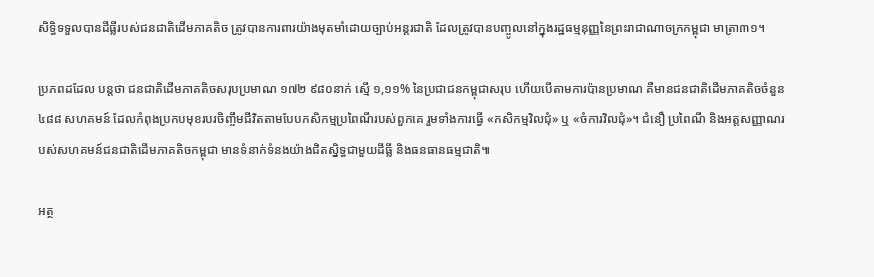សិទ្ធិទទួលបានដីធ្លីរបស់ជនជាតិដើមភាគតិច ត្រូវបានការពារយ៉ាងមុតមាំដោយច្បាប់អន្តរជាតិ ដែលត្រូវបានបញ្ចូលនៅក្នុងរដ្ឋធម្មនុញ្ញនៃព្រះរាជាណាចក្រកម្ពុជា មាត្រា៣១។

ប្រភពដដែល បន្តថា ជនជាតិដើមភាគតិចសរុបប្រមាណ ១៧២ ៩៨០នាក់ ស្មើ ១,១១% នៃប្រជាជនកម្ពុជាសរុប ហើយបើតាមការប៉ានប្រមាណ គឺមានជនជាតិដើមភាគតិចចំនួន ៤៨៨ សហគមន៍ ដែលកំពុងប្រកបមុខរបរចិញ្ចឹមជីវិតតាមបែបកសិកម្មប្រពៃណីរបស់ពួកគេ រួមទាំងការធ្វើ «កសិកម្មវិលជុំ» ឬ «ចំការវិលជុំ»។ ជំនឿ ប្រពៃណី និងអត្តសញ្ញាណរបស់សហគមន៍ជនជាតិដើមភាគតិចកម្ពុជា មានទំនាក់ទំនងយ៉ាងជិតស្និទ្ធជាមួយដីធ្លី និងធនធានធម្មជាតិ៕

អត្ថ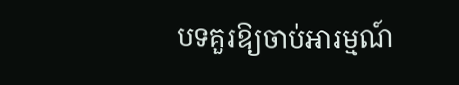បទគួរឱ្យចាប់អារម្មណ៍